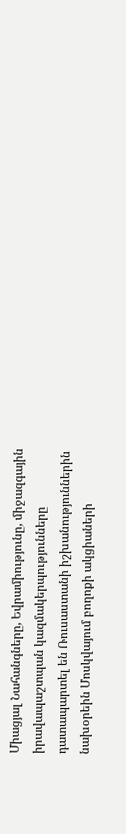Միացյալ Նահանգները, Եվրամիությունը, միջազգային իրավապաշտպան կազմակերպությունները դատապարտել են Ռուսաստանի իշխանություններին նախօրեին Մոսկվայում բողոքի ակցիաների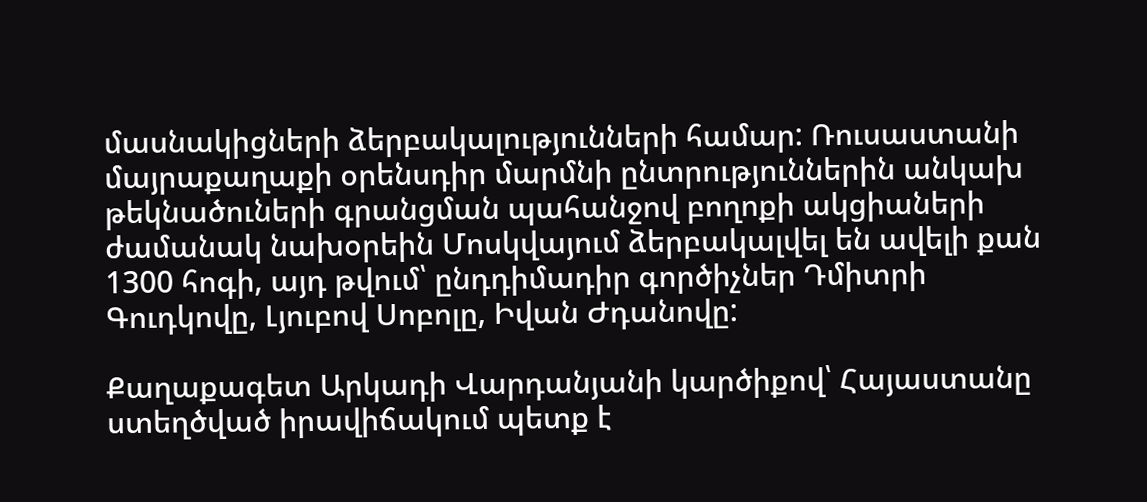մասնակիցների ձերբակալությունների համար: Ռուսաստանի մայրաքաղաքի օրենսդիր մարմնի ընտրություններին անկախ թեկնածուների գրանցման պահանջով բողոքի ակցիաների ժամանակ նախօրեին Մոսկվայում ձերբակալվել են ավելի քան 1300 հոգի, այդ թվում՝ ընդդիմադիր գործիչներ Դմիտրի Գուդկովը, Լյուբով Սոբոլը, Իվան Ժդանովը:

Քաղաքագետ Արկադի Վարդանյանի կարծիքով՝ Հայաստանը ստեղծված իրավիճակում պետք է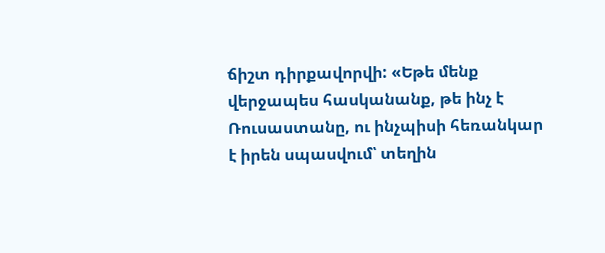ճիշտ դիրքավորվի: «Եթե մենք վերջապես հասկանանք, թե ինչ է Ռուսաստանը, ու ինչպիսի հեռանկար է իրեն սպասվում՝ տեղին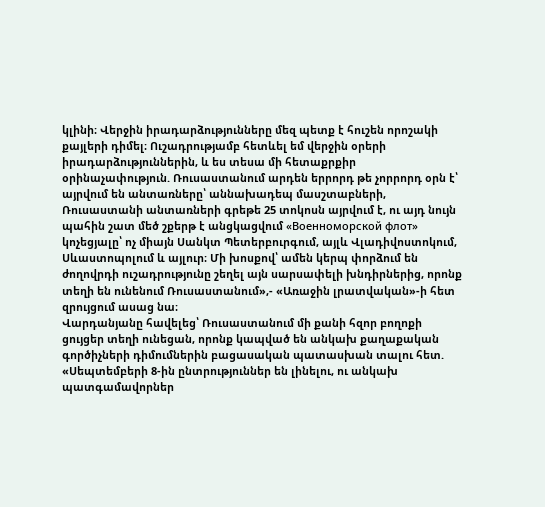կլինի։ Վերջին իրադարձությունները մեզ պետք է հուշեն որոշակի քայլերի դիմել։ Ուշադրությամբ հետևել եմ վերջին օրերի իրադարձություններին, և ես տեսա մի հետաքրքիր օրինաչափություն. Ռուսաստանում արդեն երրորդ թե չորրորդ օրն է՝ այրվում են անտառները՝ աննախադեպ մասշտաբների, Ռուսաստանի անտառների գրեթե 25 տոկոսն այրվում է, ու այդ նույն պահին շատ մեծ շքերթ է անցկացվում «Военноморской флот» կոչեցյալը՝ ոչ միայն Սանկտ Պետերբուրգում, այլև Վլադիվոստոկում, Սևաստոպոլում և այլուր։ Մի խոսքով՝ ամեն կերպ փորձում են ժողովրդի ուշադրությունը շեղել այն սարսափելի խնդիրներից, որոնք տեղի են ունենում Ռուսաստանում»,- «Առաջին լրատվական»-ի հետ զրույցում ասաց նա։
Վարդանյանը հավելեց՝ Ռուսաստանում մի քանի հզոր բողոքի ցույցեր տեղի ունեցան, որոնք կապված են անկախ քաղաքական գործիչների դիմումներին բացասական պատասխան տալու հետ. «Սեպտեմբերի 8-ին ընտրություններ են լինելու, ու անկախ պատգամավորներ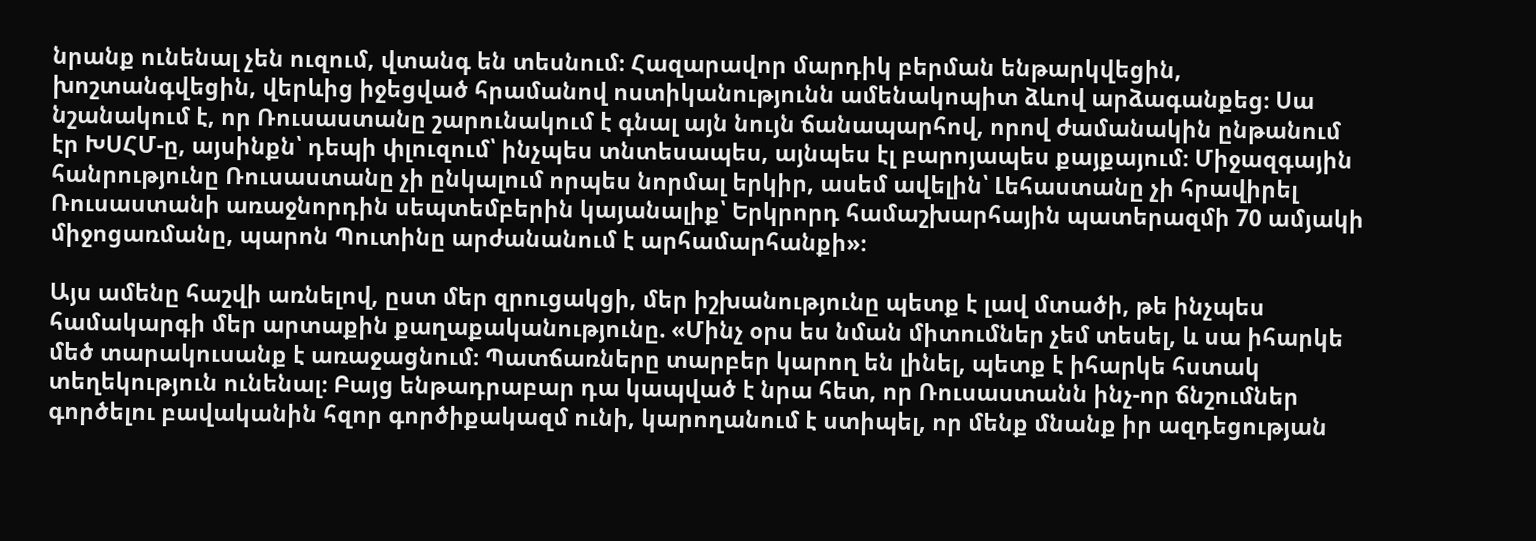նրանք ունենալ չեն ուզում, վտանգ են տեսնում։ Հազարավոր մարդիկ բերման ենթարկվեցին, խոշտանգվեցին, վերևից իջեցված հրամանով ոստիկանությունն ամենակոպիտ ձևով արձագանքեց։ Սա նշանակում է, որ Ռուսաստանը շարունակում է գնալ այն նույն ճանապարհով, որով ժամանակին ընթանում էր ԽՍՀՄ-ը, այսինքն՝ դեպի փլուզում՝ ինչպես տնտեսապես, այնպես էլ բարոյապես քայքայում։ Միջազգային հանրությունը Ռուսաստանը չի ընկալում որպես նորմալ երկիր, ասեմ ավելին՝ Լեհաստանը չի հրավիրել Ռուսաստանի առաջնորդին սեպտեմբերին կայանալիք՝ Երկրորդ համաշխարհային պատերազմի 70 ամյակի միջոցառմանը, պարոն Պուտինը արժանանում է արհամարհանքի»։

Այս ամենը հաշվի առնելով, ըստ մեր զրուցակցի, մեր իշխանությունը պետք է լավ մտածի, թե ինչպես համակարգի մեր արտաքին քաղաքականությունը. «Մինչ օրս ես նման միտումներ չեմ տեսել, և սա իհարկե մեծ տարակուսանք է առաջացնում։ Պատճառները տարբեր կարող են լինել, պետք է իհարկե հստակ տեղեկություն ունենալ։ Բայց ենթադրաբար դա կապված է նրա հետ, որ Ռուսաստանն ինչ-որ ճնշումներ գործելու բավականին հզոր գործիքակազմ ունի, կարողանում է ստիպել, որ մենք մնանք իր ազդեցության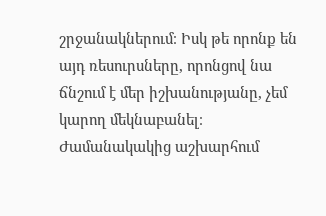շրջանակներում։ Իսկ թե որոնք են այդ ռեսուրսները, որոնցով նա ճնշում է մեր իշխանությանը, չեմ կարող մեկնաբանել։ Ժամանակակից աշխարհում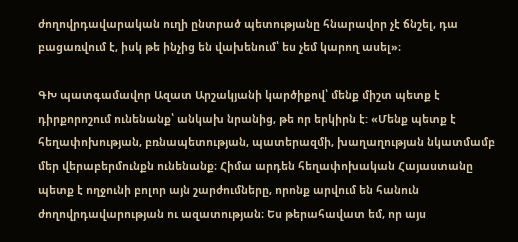ժողովրդավարական ուղի ընտրած պետությանը հնարավոր չէ ճնշել, դա բացառվում է, իսկ թե ինչից են վախենում՝ ես չեմ կարող ասել»։

ԳԽ պատգամավոր Ազատ Արշակյանի կարծիքով՝ մենք միշտ պետք է դիրքորոշում ունենանք՝ անկախ նրանից, թե որ երկիրն է: «Մենք պետք է հեղափոխության, բռնապետության, պատերազմի, խաղաղության նկատմամբ մեր վերաբերմունքն ունենանք։ Հիմա արդեն հեղափոխական Հայաստանը պետք է ողջունի բոլոր այն շարժումները, որոնք արվում են հանուն ժողովրդավարության ու ազատության։ Ես թերահավատ եմ, որ այս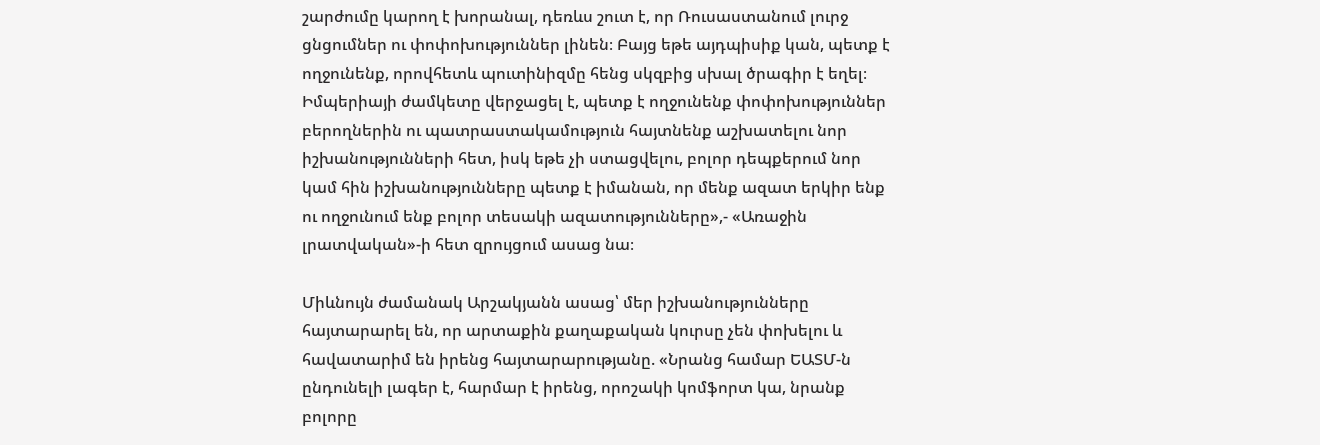շարժումը կարող է խորանալ, դեռևս շուտ է, որ Ռուսաստանում լուրջ ցնցումներ ու փոփոխություններ լինեն։ Բայց եթե այդպիսիք կան, պետք է ողջունենք, որովհետև պուտինիզմը հենց սկզբից սխալ ծրագիր է եղել։ Իմպերիայի ժամկետը վերջացել է, պետք է ողջունենք փոփոխություններ բերողներին ու պատրաստակամություն հայտնենք աշխատելու նոր իշխանությունների հետ, իսկ եթե չի ստացվելու, բոլոր դեպքերում նոր կամ հին իշխանությունները պետք է իմանան, որ մենք ազատ երկիր ենք ու ողջունում ենք բոլոր տեսակի ազատությունները»,- «Առաջին լրատվական»-ի հետ զրույցում ասաց նա։

Միևնույն ժամանակ Արշակյանն ասաց՝ մեր իշխանությունները հայտարարել են, որ արտաքին քաղաքական կուրսը չեն փոխելու և հավատարիմ են իրենց հայտարարությանը. «Նրանց համար ԵԱՏՄ-ն ընդունելի լագեր է, հարմար է իրենց, որոշակի կոմֆորտ կա, նրանք բոլորը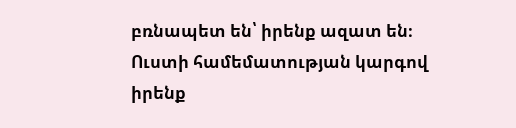բռնապետ են՝ իրենք ազատ են։ Ուստի համեմատության կարգով իրենք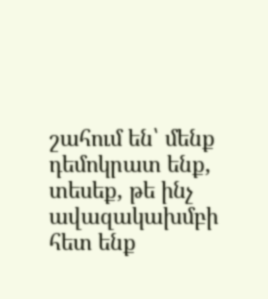շահում են՝ մենք դեմոկրատ ենք, տեսեք, թե ինչ ավազակախմբի հետ ենք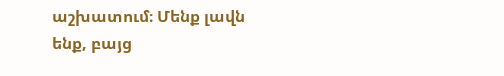աշխատում։ Մենք լավն ենք, բայց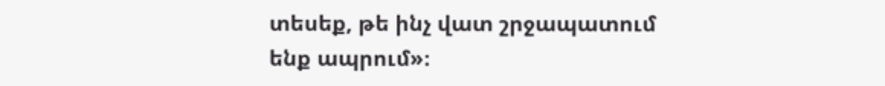տեսեք, թե ինչ վատ շրջապատում ենք ապրում»։